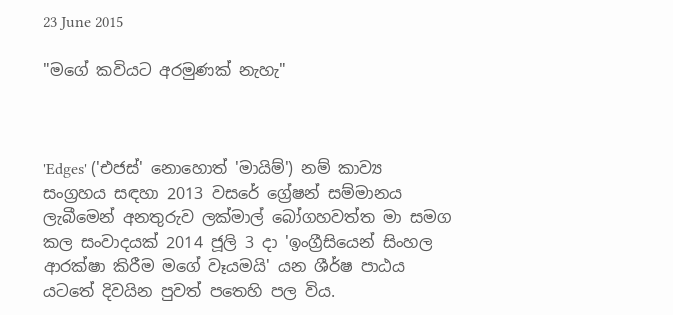23 June 2015

"මගේ කවියට අරමුණක්‌ නැහැ"



'Edges' ('එජස්' නොහොත් 'මායිම්') නම් කාව්‍ය සංග්‍රහය සඳහා 2013 වසරේ ග්‍රේෂන් සම්මානය ලැබීමෙන් අනතුරුව ලක්මාල් බෝගහවත්ත මා සමග කල සංවාදයක් 2014 ජූලි 3 දා 'ඉංග්‍රීසියෙන් සිංහල ආරක්‌ෂා කිරීම මගේ වෑයමයි' යන ශීර්ෂ පාඨය යටතේ දිවයින පුවත් පතෙහි පල විය.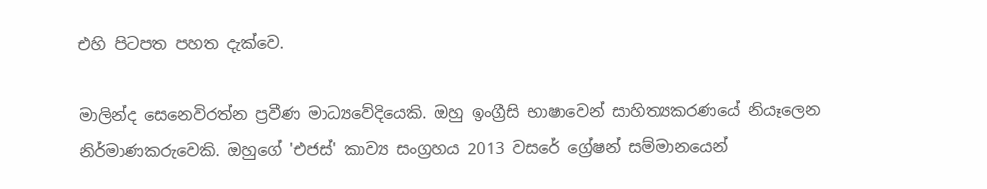එහි පිටපත පහත දැක්වෙ.

මාලින්ද සෙනෙවිරත්න ප්‍රවීණ මාධ්‍යවේදියෙකි. ඔහු ඉංග්‍රීසි භාෂාවෙන් සාහිත්‍යකරණයේ නියෑලෙන නිර්මාණකරුවෙකි. ඔහුගේ 'එජස්‌' කාව්‍ය සංග්‍රහය 2013 වසරේ ග්‍රේෂන් සම්මානයෙන්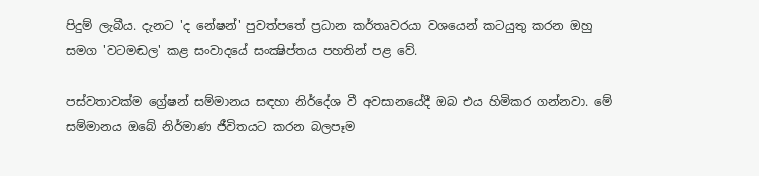පිදුම් ලැබීය. දැනට 'ද නේෂන්' පුවත්පතේ ප්‍රධාන කර්තෘවරයා වශයෙන් කටයුතු කරන ඔහු සමග 'වටමඬල' කළ සංවාදයේ සංක්‍ෂිප්තය පහතින් පළ වේ.

පස්‌වතාවක්‌ම ග්‍රේෂන් සම්මානය සඳහා නිර්දේශ වී අවසානයේදී ඔබ එය හිමිකර ගන්නවා. මේ සම්මානය ඔබේ නිර්මාණ ජීවිතයට කරන බලපෑම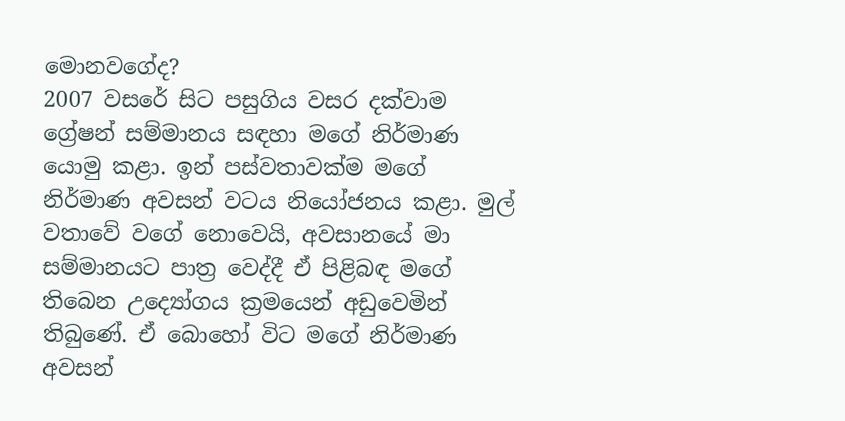මොනවගේද?
2007 වසරේ සිට පසුගිය වසර දක්‌වාම ග්‍රේෂන් සම්මානය සඳහා මගේ නිර්මාණ යොමු කළා. ඉන් පස්‌වතාවක්‌ම මගේ නිර්මාණ අවසන් වටය නියෝජනය කළා. මුල් වතාවේ වගේ නොවෙයි, අවසානයේ මා සම්මානයට පාත්‍ර වෙද්දී ඒ පිළිබඳ මගේ තිබෙන උද්‍යෝගය ක්‍රමයෙන් අඩුවෙමින් තිබුණේ. ඒ බොහෝ විට මගේ නිර්මාණ අවසන්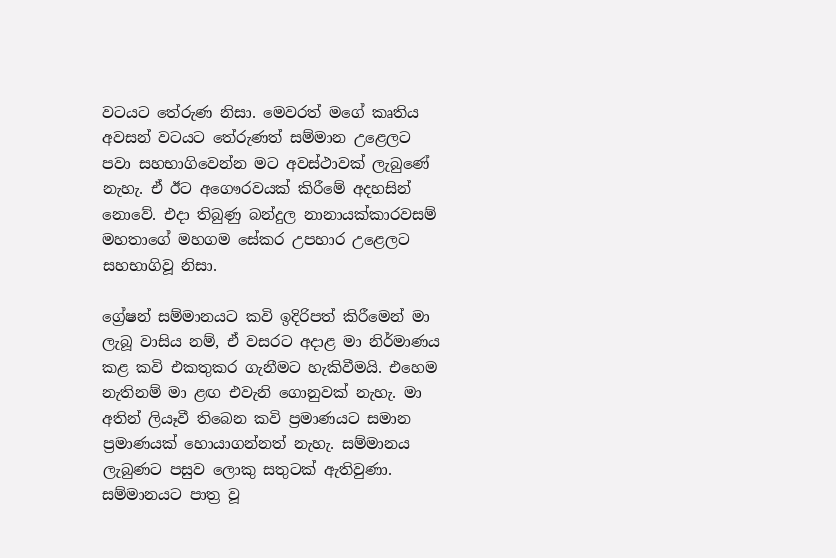වටයට තේරුණ නිසා. මෙවරත් මගේ කෘතිය අවසන් වටයට තේරුණත් සම්මාන උළෙලට පවා සහභාගිවෙන්න මට අවස්‌ථාවක්‌ ලැබුණේ නැහැ. ඒ ඊට අගෞරවයක්‌ කිරීමේ අදහසින් නොවේ. එදා තිබුණු බන්දුල නානායක්‌කාරවසම් මහතාගේ මහගම සේකර උපහාර උළෙලට සහභාගිවූ නිසා.

ග්‍රේෂන් සම්මානයට කවි ඉදිරිපත් කිරීමෙන් මා ලැබූ වාසිය නම්, ඒ වසරට අදාළ මා නිර්මාණය කළ කවි එකතුකර ගැනීමට හැකිවීමයි. එහෙම නැතිනම් මා ළඟ එවැනි ගොනුවක්‌ නැහැ. මා අතින් ලියෑවී තිබෙන කවි ප්‍රමාණයට සමාන ප්‍රමාණයක්‌ හොයාගන්නත් නැහැ. සම්මානය ලැබුණට පසුව ලොකු සතුටක්‌ ඇතිවුණා. සම්මානයට පාත්‍ර වූ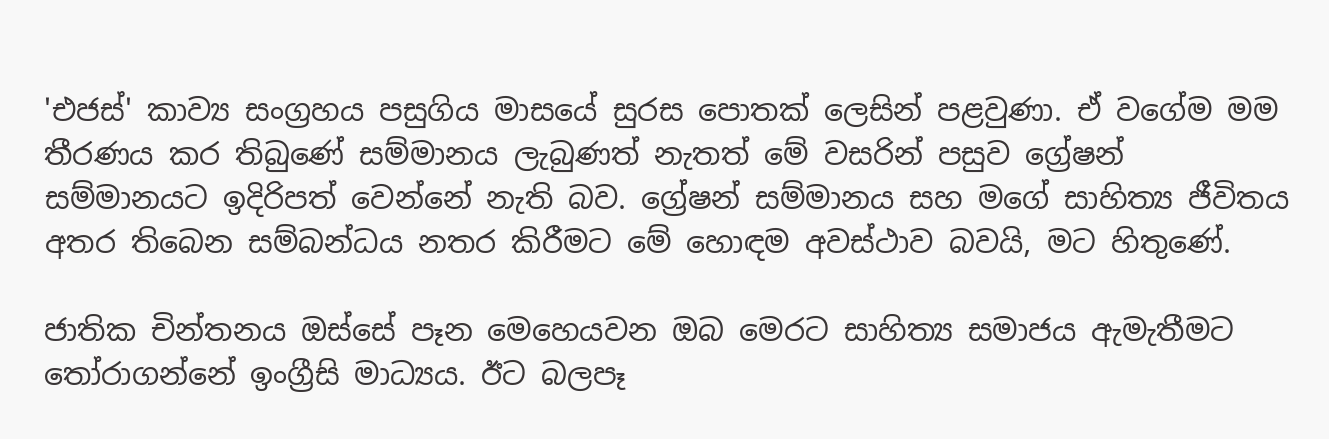'එජස්‌' කාව්‍ය සංග්‍රහය පසුගිය මාසයේ සුරස පොතක්‌ ලෙසින් පළවුණා. ඒ වගේම මම තීරණය කර තිබුණේ සම්මානය ලැබුණත් නැතත් මේ වසරින් පසුව ග්‍රේෂන් සම්මානයට ඉදිරිපත් වෙන්නේ නැති බව. ග්‍රේෂන් සම්මානය සහ මගේ සාහිත්‍ය ජීවිතය අතර තිබෙන සම්බන්ධය නතර කිරීමට මේ හොඳම අවස්‌ථාව බවයි, මට හිතුණේ.

ජාතික චින්තනය ඔස්‌සේ පෑන මෙහෙයවන ඔබ මෙරට සාහිත්‍ය සමාජය ඇමැතීමට තෝරාගන්නේ ඉංග්‍රීසි මාධ්‍යය. ඊට බලපෑ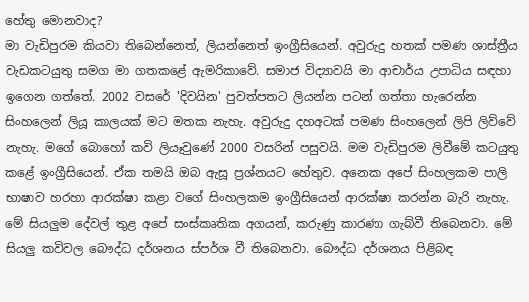හේතු මොනවාද?
මා වැඩිපුරම කියවා තිබෙන්නෙත්, ලියන්නෙත් ඉංග්‍රීසියෙන්. අවුරුදු හතක්‌ පමණ ශාස්‌ත්‍රීය වැඩකටයුතු සමග මා ගතකළේ ඇමරිකාවේ. සමාජ විද්‍යාවයි මා ආචාර්ය උපාධිය සඳහා ඉගෙන ගත්තේ. 2002 වසරේ 'දිවයින' පුවත්පතට ලියන්න පටන් ගත්තා හැරෙන්න සිංහලෙන් ලියූ කාලයක්‌ මට මතක නැහැ. අවුරුදු දහඅටක්‌ පමණ සිංහලෙන් ලිපි ලිව්වේ නැහැ. මගේ බොහෝ කවි ලියෑවුණේ 2000 වසරින් පසුවයි. මම වැඩිපුරම ලිවීමේ කටයුතු කළේ ඉංග්‍රීසියෙන්. ඒක තමයි ඔබ ඇසූ ප්‍රශ්නයට හේතුව. අනෙක අපේ සිංහලකම පාලි භාෂාව හරහා ආරක්‌ෂා කළා වගේ සිංහලකම ඉංග්‍රීසියෙන් ආරක්‌ෂා කරන්න බැරි නැහැ. මේ සියලුම දේවල් තුළ අපේ සංස්‌කෘතික අගයන්, කරුණු කාරණා ගැබ්වී තිබෙනවා. මේ සියලු කවිවල බෞද්ධ දර්ශනය ස්‌පර්ශ වී තිබෙනවා. බෞද්ධ දර්ශනය පිළිබඳ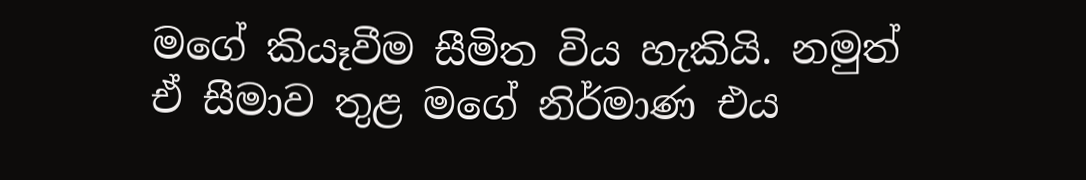මගේ කියෑවීම සීමිත විය හැකියි. නමුත් ඒ සීමාව තුළ මගේ නිර්මාණ එය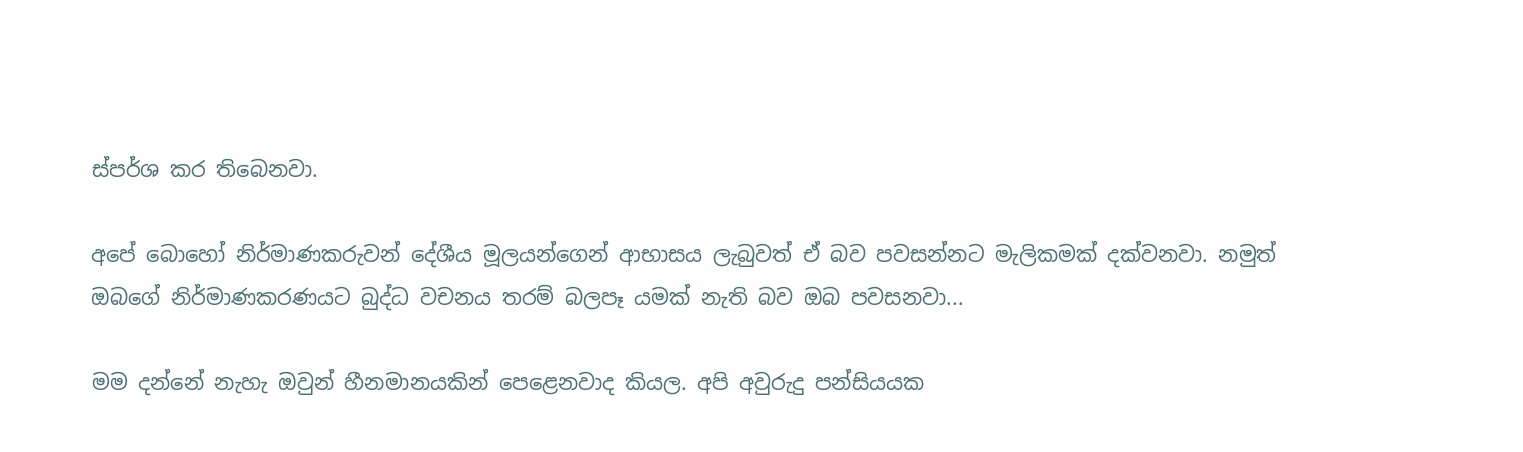ස්‌පර්ශ කර තිබෙනවා.

අපේ බොහෝ නිර්මාණකරුවන් දේශීය මූලයන්ගෙන් ආභාසය ලැබුවත් ඒ බව පවසන්නට මැලිකමක්‌ දක්‌වනවා. නමුත් ඔබගේ නිර්මාණකරණයට බුද්ධ වචනය තරම් බලපෑ යමක්‌ නැති බව ඔබ පවසනවා...

මම දන්නේ නැහැ ඔවුන් හීනමානයකින් පෙළෙනවාද කියල. අපි අවුරුදු පන්සියයක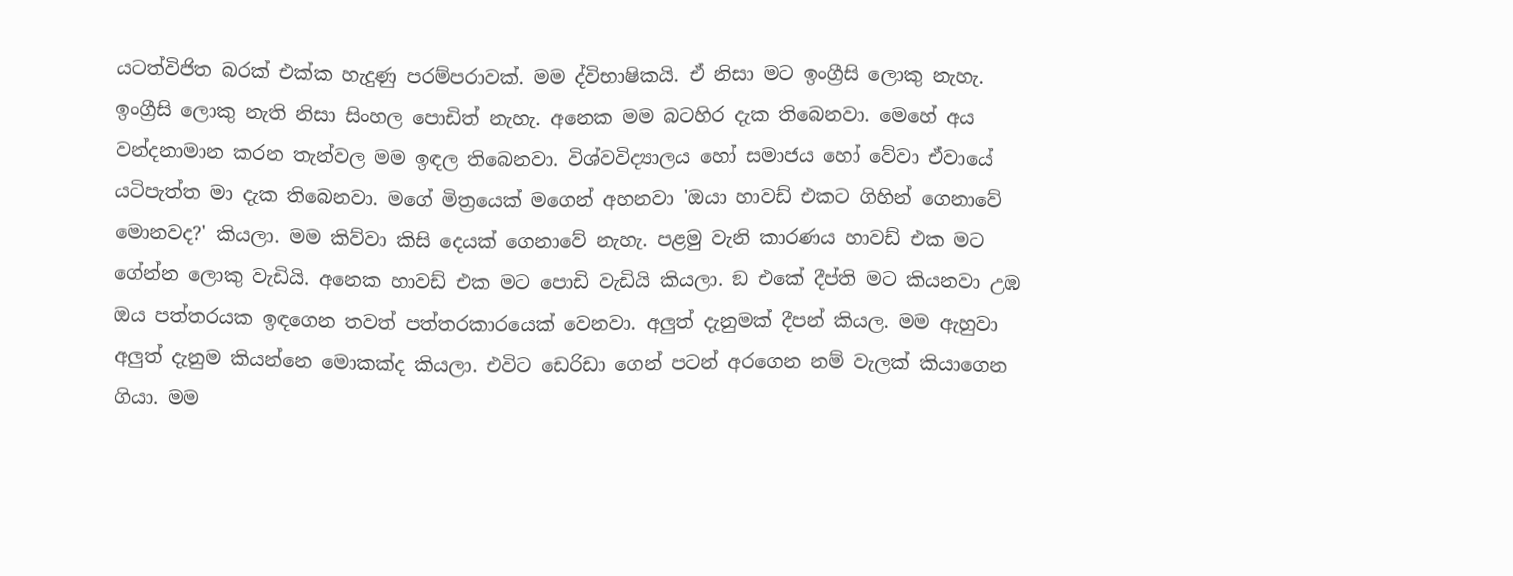යටත්විජිත බරක්‌ එක්‌ක හැදුණු පරම්පරාවක්‌. මම ද්විභාෂිකයි. ඒ නිසා මට ඉංග්‍රීසි ලොකු නැහැ. ඉංග්‍රීසි ලොකු නැති නිසා සිංහල පොඩිත් නැහැ. අනෙක මම බටහිර දැක තිබෙනවා. මෙහේ අය වන්දනාමාන කරන තැන්වල මම ඉඳල තිබෙනවා. විශ්වවිද්‍යාලය හෝ සමාජය හෝ වේවා ඒවායේ යටිපැත්ත මා දැක තිබෙනවා. මගේ මිත්‍රයෙක්‌ මගෙන් අහනවා 'ඔයා හාවඩ් එකට ගිහින් ගෙනාවේ මොනවද?' කියලා. මම කිව්වා කිසි දෙයක්‌ ගෙනාවේ නැහැ. පළමු වැනි කාරණය හාවඩ් එක මට ගේන්න ලොකු වැඩියි. අනෙක හාවඩ් එක මට පොඩි වැඩියි කියලා. ඞ එකේ දීප්ති මට කියනවා උඹ ඔය පත්තරයක ඉඳගෙන තවත් පත්තරකාරයෙක්‌ වෙනවා. අලුත් දැනුමක්‌ දීපන් කියල. මම ඇහුවා අලුත් දැනුම කියන්නෙ මොකක්‌ද කියලා. එවිට ඩෙරිඩා ගෙන් පටන් අරගෙන නම් වැලක්‌ කියාගෙන ගියා. මම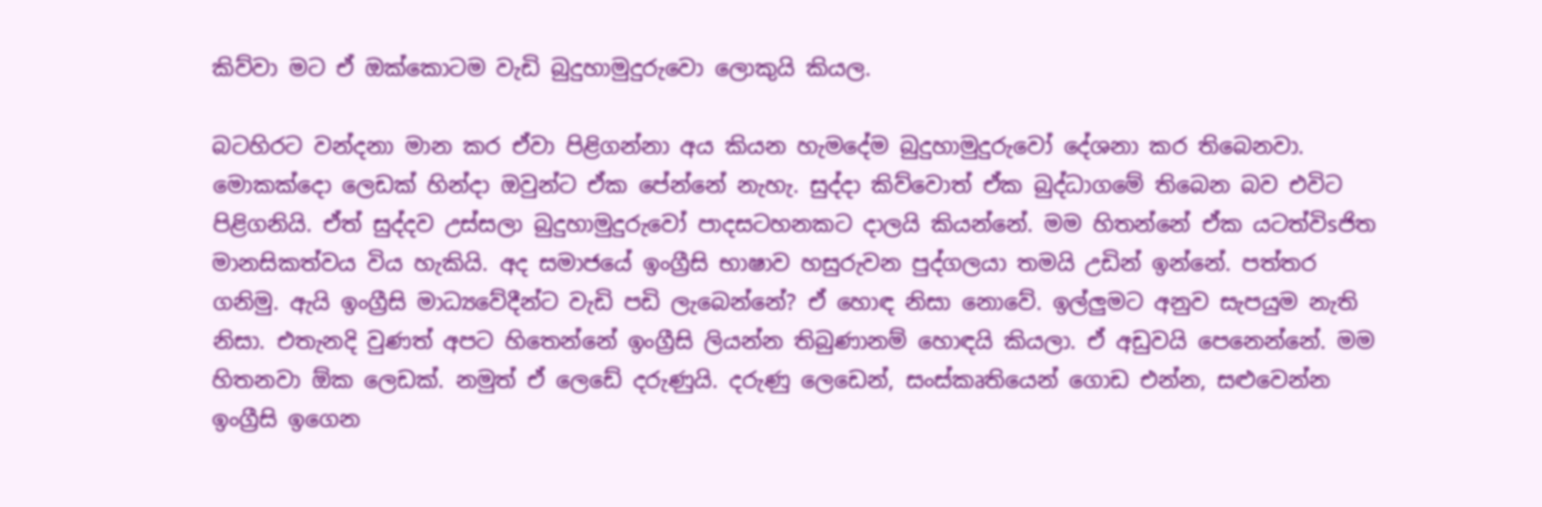කිව්වා මට ඒ ඔක්‌කොටම වැඩි බුදුහාමුදුරුවො ලොකුයි කියල.

බටහිරට වන්දනා මාන කර ඒවා පිළිගන්නා අය කියන හැමදේම බුදුහාමුදුරුවෝ දේශනා කර තිබෙනවා. මොකක්‌දො ලෙඩක්‌ හින්දා ඔවුන්ට ඒක පේන්නේ නැහැ. සුද්දා කිව්වොත් ඒක බුද්ධාගමේ තිබෙන බව එවිට පිළිගනියි. ඒත් සුද්දව උස්‌සලා බුදුහාමුදුරුවෝ පාදසටහනකට දාලයි කියන්නේ. මම හිතන්නේ ඒක යටත්විsජිත මානසිකත්වය විය හැකියි. අද සමාජයේ ඉංග්‍රීසි භාෂාව හසුරුවන පුද්ගලයා තමයි උඩින් ඉන්නේ. පත්තර ගනිමු. ඇයි ඉංග්‍රීසි මාධ්‍යවේදීන්ට වැඩි පඩි ලැබෙන්නේ? ඒ හොඳ නිසා නොවේ. ඉල්ලුමට අනුව සැපයුම නැති නිසා. එතැනදි වුණත් අපට හිතෙන්නේ ඉංග්‍රීසි ලියන්න තිබුණානම් හොඳයි කියලා. ඒ අඩුවයි පෙනෙන්නේ. මම හිතනවා ඕක ලෙඩක්‌. නමුත් ඒ ලෙඩේ දරුණුයි. දරුණු ලෙඩෙන්, සංස්‌කෘතියෙන් ගොඩ එන්න, සළුවෙන්න ඉංග්‍රීසි ඉගෙන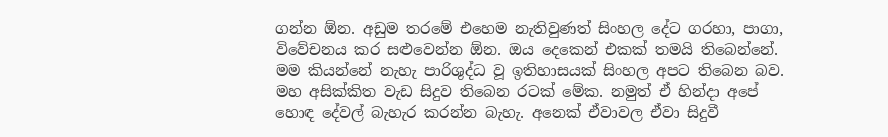ගන්න ඕන. අඩුම තරමේ එහෙම නැතිවුණත් සිංහල දේට ගරහා, පාගා, විවේචනය කර සළුවෙන්න ඕන. ඔය දෙකෙන් එකක්‌ තමයි තිබෙන්නේ. මම කියන්නේ නැහැ පාරිශුද්ධ වූ ඉතිහාසයක්‌ සිංහල අපට තිබෙන බව. මහ අසික්‌කිත වැඩ සිදුව තිබෙන රටක්‌ මේක. නමුත් ඒ හින්දා අපේ හොඳ දේවල් බැහැර කරන්න බැහැ. අනෙක්‌ ඒවාවල ඒවා සිදුවී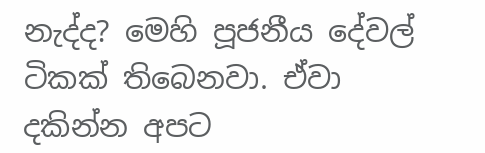නැද්ද? මෙහි පූජනීය දේවල් ටිකක්‌ තිබෙනවා. ඒවා දකින්න අපට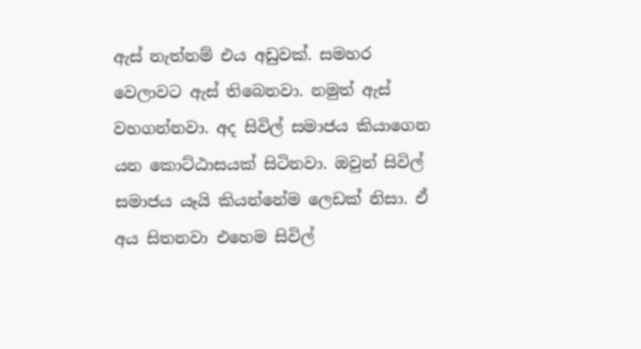ඇස්‌ නැත්නම් එය අඩුවක්‌. සමහර වෙලාවට ඇස්‌ තිබෙනවා. නමුත් ඇස්‌ වහගන්නවා. අද සිවිල් සමාජය කියාගෙන යන කොට්‌ඨාසයක්‌ සිටිනවා. ඔවුන් සිවිල් සමාජය යෑයි කියන්නේම ලෙඩක්‌ නිසා. ඒ අය සිතනවා එහෙම සිවිල්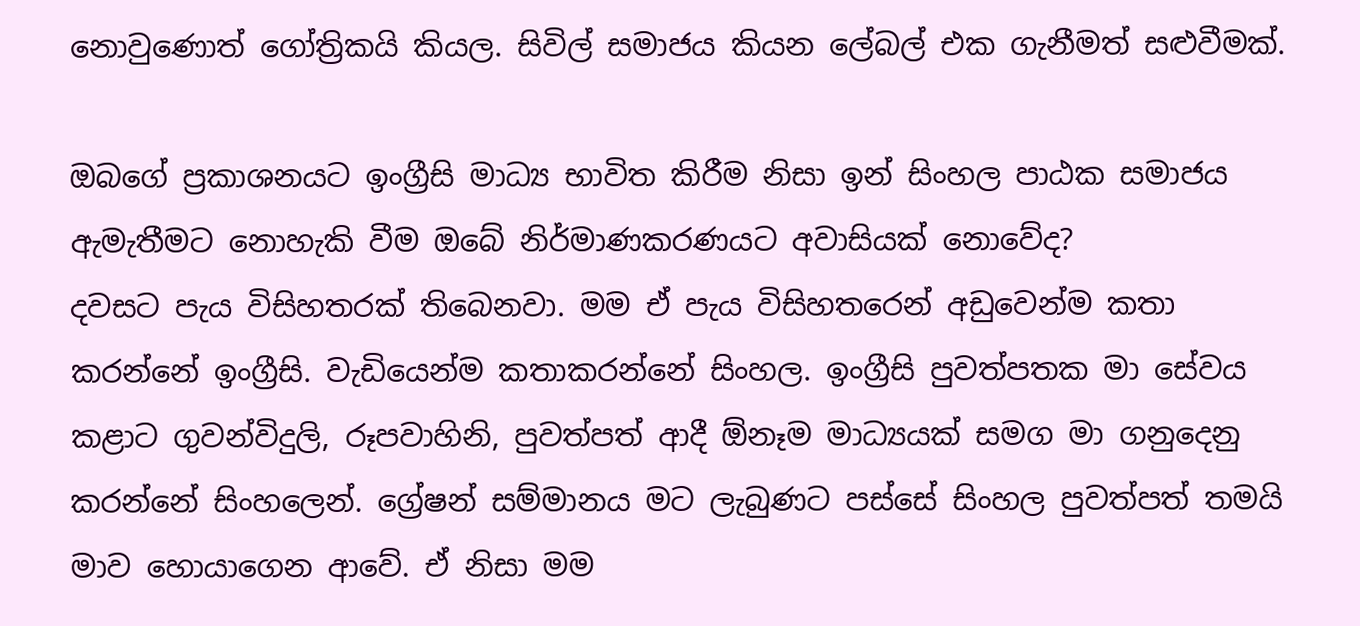නොවුණොත් ගෝත්‍රිකයි කියල. සිවිල් සමාජය කියන ලේබල් එක ගැනීමත් සළුවීමක්‌.

ඔබගේ ප්‍රකාශනයට ඉංග්‍රීසි මාධ්‍ය භාවිත කිරීම නිසා ඉන් සිංහල පාඨක සමාජය ඇමැතීමට නොහැකි වීම ඔබේ නිර්මාණකරණයට අවාසියක්‌ නොවේද?
දවසට පැය විසිහතරක්‌ තිබෙනවා. මම ඒ පැය විසිහතරෙන් අඩුවෙන්ම කතා කරන්නේ ඉංග්‍රීසි. වැඩියෙන්ම කතාකරන්නේ සිංහල. ඉංග්‍රීසි පුවත්පතක මා සේවය කළාට ගුවන්විදුලි, රූපවාහිනි, පුවත්පත් ආදී ඕනෑම මාධ්‍යයක්‌ සමග මා ගනුදෙනු කරන්නේ සිංහලෙන්. ග්‍රේෂන් සම්මානය මට ලැබුණට පස්‌සේ සිංහල පුවත්පත් තමයි මාව හොයාගෙන ආවේ. ඒ නිසා මම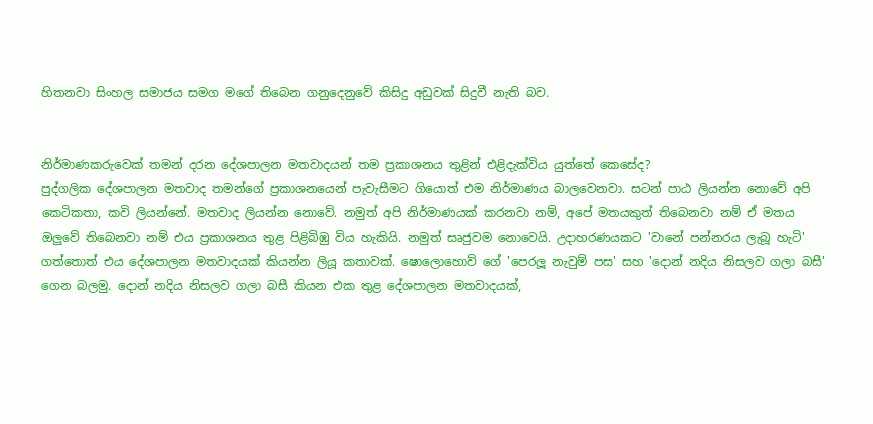හිතනවා සිංහල සමාජය සමග මගේ තිබෙන ගනුදෙනුවේ කිසිදු අඩුවක්‌ සිදුවී නැති බව.


නිර්මාණකරුවෙක්‌ තමන් දරන දේශපාලන මතවාදයන් තම ප්‍රකාශනය තුළින් එළිදැක්‌විය යුත්තේ කෙසේද?
පුද්ගලික දේශපාලන මතවාද තමන්ගේ ප්‍රකාශනයෙන් පැවැසීමට ගියොත් එම නිර්මාණය බාලවෙනවා. සටන් පාඨ ලියන්න නොවේ අපි කෙටිකතා, කවි ලියන්නේ. මතවාද ලියන්න නොවේ. නමුත් අපි නිර්මාණයක්‌ කරනවා නම්, අපේ මතයකුත් තිබෙනවා නම් ඒ මතය ඔලුවේ තිබෙනවා නම් එය ප්‍රකාශනය තුළ පිළිබිඹු විය හැකියි. නමුත් සෘජුවම නොවෙයි. උදාහරණයකට 'වානේ පන්නරය ලැබූ හැටි' ගත්තොත් එය දේශපාලන මතවාදයක්‌ කියන්න ලියූ කතාවක්‌. ෂොලොහොව් ගේ 'පෙරලූ නැවුම් පස' සහ 'දොන් නදිය නිසලව ගලා බසී' ගෙන බලමු. දොන් නදිය නිසලව ගලා බසී කියන එක තුළ දේශපාලන මතවාදයක්‌,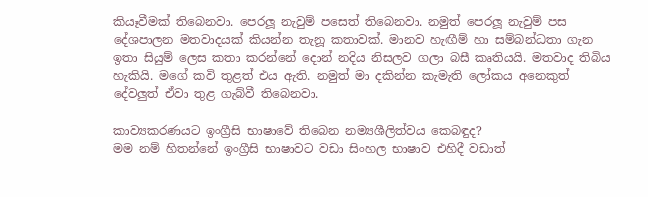කියෑවීමක්‌ තිබෙනවා. පෙරලූ නැවුම් පසෙත් තිබෙනවා. නමුත් පෙරලූ නැවුම් පස දේශපාලන මතවාදයක්‌ කියන්න තැනූ කතාවක්‌. මානව හැඟීම් හා සම්බන්ධතා ගැන ඉතා සියුම් ලෙස කතා කරන්නේ දොන් නදිය නිසලව ගලා බසී කෘතියයි. මතවාද තිබිය හැකියි. මගේ කවි තුළත් එය ඇති. නමුත් මා දකින්න කැමැති ලෝකය අනෙකුත් දේවලුත් ඒවා තුළ ගැබ්වී තිබෙනවා.

කාව්‍යකරණයට ඉංග්‍රීසි භාෂාවේ තිබෙන නම්‍යශීලිත්වය කෙබඳුද?
මම නම් හිතන්නේ ඉංග්‍රීසි භාෂාවට වඩා සිංහල භාෂාව එහිදී වඩාත්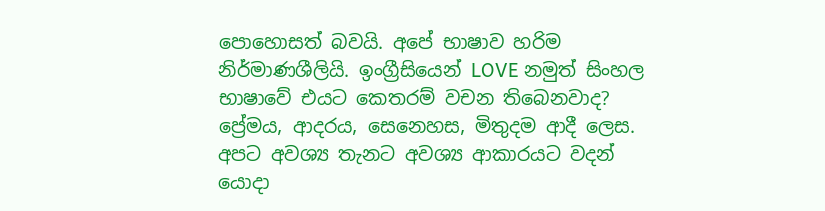පොහොසත් බවයි. අපේ භාෂාව හරිම නිර්මාණශීලියි. ඉංග්‍රීසියෙන් LOVE නමුත් සිංහල භාෂාවේ එයට කෙතරම් වචන තිබෙනවාද? ප්‍රේමය, ආදරය, සෙනෙහස, මිතුදම ආදී ලෙස. අපට අවශ්‍ය තැනට අවශ්‍ය ආකාරයට වදන් යොදා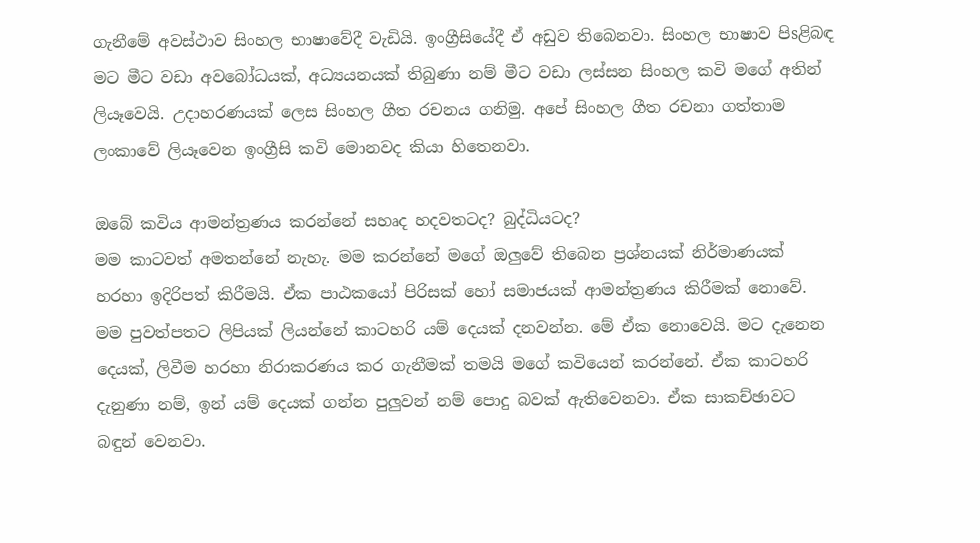ගැනීමේ අවස්‌ථාව සිංහල භාෂාවේදී වැඩියි. ඉංග්‍රීසියේදී ඒ අඩුව තිබෙනවා. සිංහල භාෂාව පිsළිබඳ මට මීට වඩා අවබෝධයක්‌, අධ්‍යයනයක්‌ තිබුණා නම් මීට වඩා ලස්‌සන සිංහල කවි මගේ අතින් ලියෑවෙයි. උදාහරණයක්‌ ලෙස සිංහල ගීත රචනය ගනිමු. අපේ සිංහල ගීත රචනා ගත්තාම ලංකාවේ ලියෑවෙන ඉංග්‍රීසි කවි මොනවද කියා හිතෙනවා.

ඔබේ කවිය ආමන්ත්‍රණය කරන්නේ සහෘද හදවතටද? බුද්ධියටද?
මම කාටවත් අමතන්නේ නැහැ. මම කරන්නේ මගේ ඔලුවේ තිබෙන ප්‍රශ්නයක්‌ නිර්මාණයක්‌ හරහා ඉදිරිපත් කිරීමයි. ඒක පාඨකයෝ පිරිසක්‌ හෝ සමාජයක්‌ ආමන්ත්‍රණය කිරීමක්‌ නොවේ. මම පුවත්පතට ලිපියක්‌ ලියන්නේ කාටහරි යම් දෙයක්‌ දනවන්න. මේ ඒක නොවෙයි. මට දැනෙන දෙයක්‌, ලිවීම හරහා නිරාකරණය කර ගැනීමක්‌ තමයි මගේ කවියෙන් කරන්නේ. ඒක කාටහරි දැනුණා නම්, ඉන් යම් දෙයක්‌ ගන්න පුලුවන් නම් පොදු බවක්‌ ඇතිවෙනවා. ඒක සාකච්ඡාවට බඳුන් වෙනවා.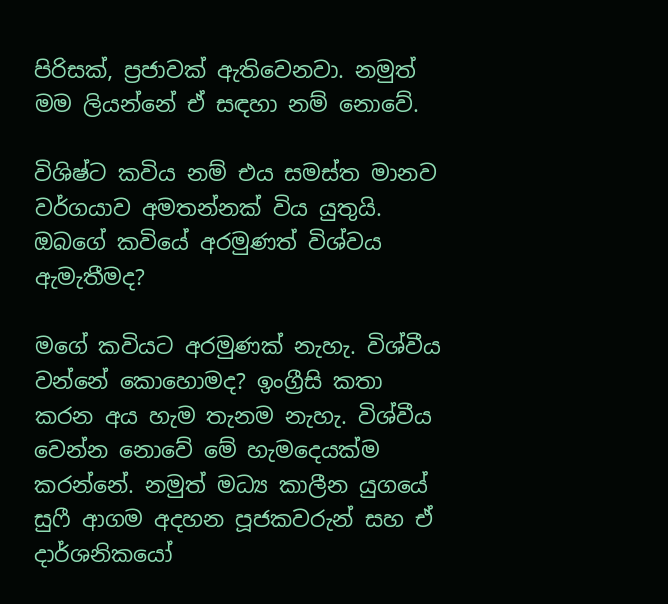පිරිසක්‌, ප්‍රජාවක්‌ ඇතිවෙනවා. නමුත් මම ලියන්නේ ඒ සඳහා නම් නොවේ.

විශිෂ්ට කවිය නම් එය සමස්‌ත මානව වර්ගයාව අමතන්නක්‌ විය යුතුයි. ඔබගේ කවියේ අරමුණත් විශ්වය ඇමැතීමද?

මගේ කවියට අරමුණක්‌ නැහැ. විශ්වීය වන්නේ කොහොමද? ඉංග්‍රීසි කතා කරන අය හැම තැනම නැහැ. විශ්වීය වෙන්න නොවේ මේ හැමදෙයක්‌ම කරන්නේ. නමුත් මධ්‍ය කාලීන යුගයේ සුෆී ආගම අදහන පූජකවරුන් සහ ඒ දාර්ශනිකයෝ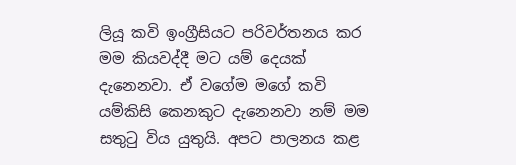ලියූ කවි ඉංග්‍රීසියට පරිවර්තනය කර මම කියවද්දී මට යම් දෙයක්‌ දැනෙනවා. ඒ වගේම මගේ කවි යම්කිසි කෙනකුට දැනෙනවා නම් මම සතුටු විය යුතුයි. අපට පාලනය කළ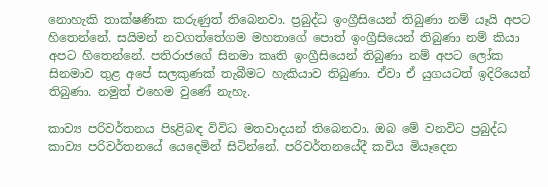නොහැකි තාක්‌ෂණික කරුණුත් තිබෙනවා. ප්‍රබුද්ධ ඉංග්‍රීසියෙන් තිබුණා නම් යෑයි අපට හිතෙන්නේ. සයිමන් නවගත්තේගම මහතාගේ පොත් ඉංග්‍රීසියෙන් තිබුණා නම් කියා අපට හිතෙන්නේ. පතිරාජගේ සිනමා කෘති ඉංග්‍රීසියෙන් තිබුණා නම් අපට ලෝක සිනමාව තුළ අපේ සලකුණක්‌ තැබීමට හැකියාව තිබුණා. ඒවා ඒ යුගයටත් ඉදිරියෙන් තිබුණා. නමුත් එහෙම වුණේ නැහැ.

කාව්‍ය පරිවර්තනය පිsළිබඳ විවිධ මතවාදයන් තිබෙනවා. ඔබ මේ වනවිට ප්‍රබුද්ධ කාව්‍ය පරිවර්තනයේ යෙදෙමින් සිටින්නේ. පරිවර්තනයේදී කවිය මියෑදෙන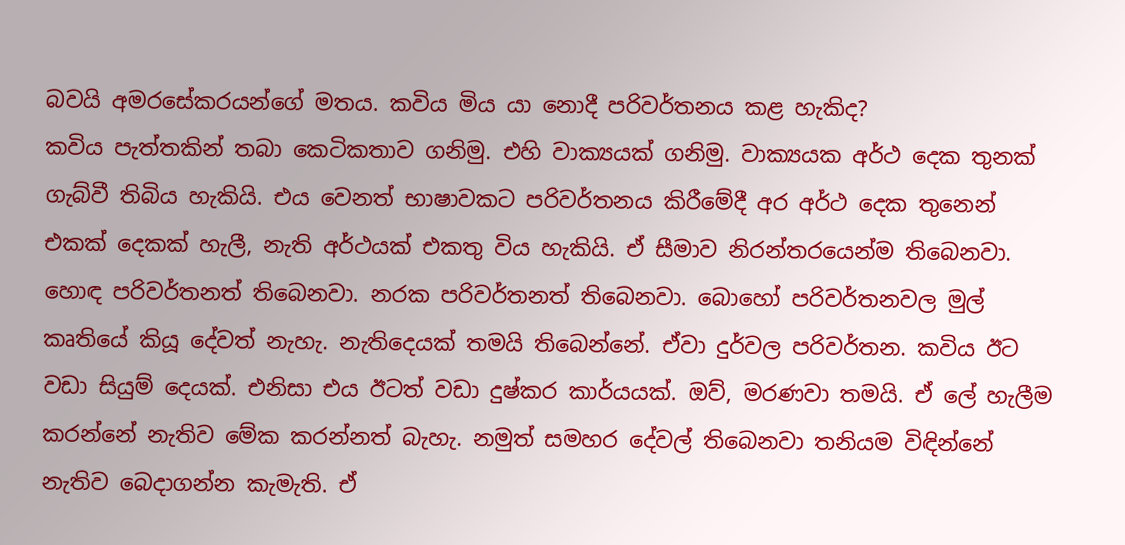බවයි අමරසේකරයන්ගේ මතය. කවිය මිය යා නොදී පරිවර්තනය කළ හැකිද?
කවිය පැත්තකින් තබා කෙටිකතාව ගනිමු. එහි වාක්‍යයක්‌ ගනිමු. වාක්‍යයක අර්ථ දෙක තුනක්‌ ගැබ්වී තිබිය හැකියි. එය වෙනත් භාෂාවකට පරිවර්තනය කිරීමේදී අර අර්ථ දෙක තුනෙන් එකක්‌ දෙකක්‌ හැලී, නැති අර්ථයක්‌ එකතු විය හැකියි. ඒ සීමාව නිරන්තරයෙන්ම තිබෙනවා. හොඳ පරිවර්තනත් තිබෙනවා. නරක පරිවර්තනත් තිබෙනවා. බොහෝ පරිවර්තනවල මුල් කෘතියේ කියූ දේවත් නැහැ. නැතිදෙයක්‌ තමයි තිබෙන්නේ. ඒවා දුර්වල පරිවර්තන. කවිය ඊට වඩා සියුම් දෙයක්‌. එනිසා එය ඊටත් වඩා දුෂ්කර කාර්යයක්‌. ඔව්, මරණවා තමයි. ඒ ලේ හැලීම කරන්නේ නැතිව මේක කරන්නත් බැහැ. නමුත් සමහර දේවල් තිබෙනවා තනියම විඳින්නේ නැතිව බෙදාගන්න කැමැති. ඒ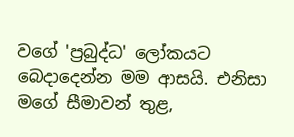වගේ 'ප්‍රබුද්ධ' ලෝකයට බෙදාදෙන්න මම ආසයි. එනිසා මගේ සීමාවන් තුළ,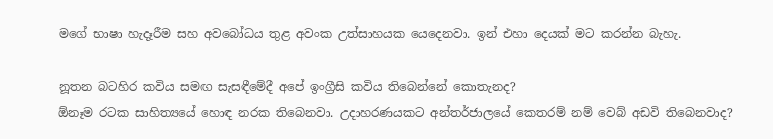මගේ භාෂා හැදෑරීම සහ අවබෝධය තුළ අවංක උත්සාහයක යෙදෙනවා. ඉන් එහා දෙයක්‌ මට කරන්න බැහැ.

නූතන බටහිර කවිය සමඟ සැසඳීමේදී අපේ ඉංග්‍රීසි කවිය තිබෙන්නේ කොතැනද?
ඕනෑම රටක සාහිත්‍යයේ හොඳ නරක තිබෙනවා. උදාහරණයකට අන්තර්ජාලයේ කෙතරම් නම් වෙබ් අඩවි තිබෙනවාද?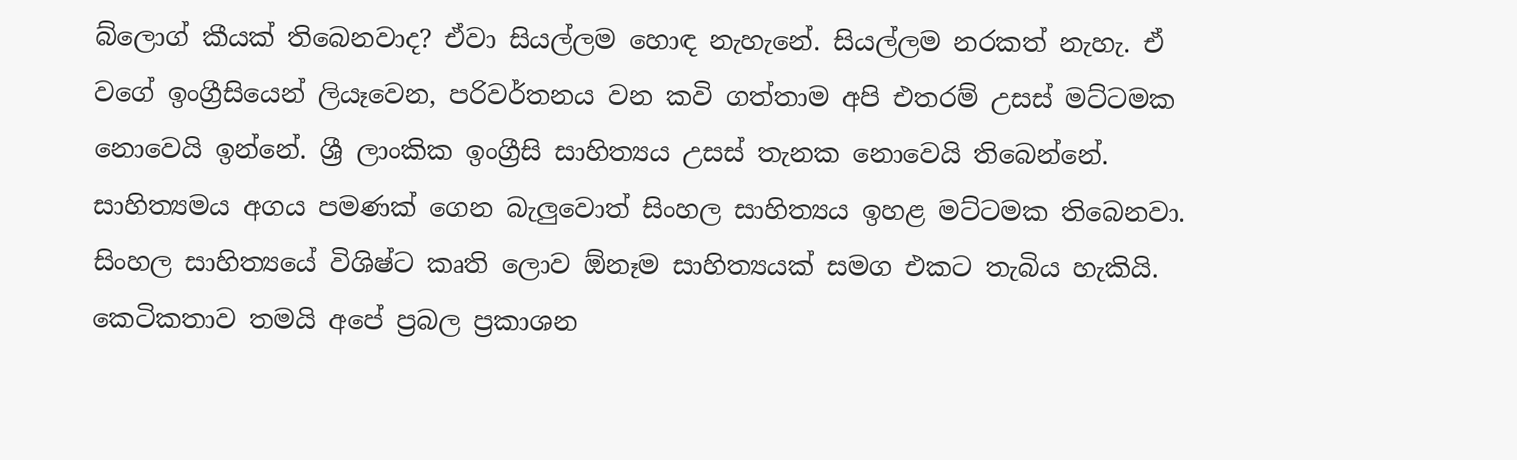බ්ලොග් කීයක්‌ තිබෙනවාද? ඒවා සියල්ලම හොඳ නැහැනේ. සියල්ලම නරකත් නැහැ. ඒ වගේ ඉංග්‍රීසියෙන් ලියෑවෙන, පරිවර්තනය වන කවි ගත්තාම අපි එතරම් උසස්‌ මට්‌ටමක නොවෙයි ඉන්නේ. ශ්‍රී ලාංකික ඉංග්‍රීසි සාහිත්‍යය උසස්‌ තැනක නොවෙයි තිබෙන්නේ. සාහිත්‍යමය අගය පමණක්‌ ගෙන බැලුවොත් සිංහල සාහිත්‍යය ඉහළ මට්‌ටමක තිබෙනවා. සිංහල සාහිත්‍යයේ විශිෂ්ට කෘති ලොව ඕනෑම සාහිත්‍යයක්‌ සමග එකට තැබිය හැකියි. කෙටිකතාව තමයි අපේ ප්‍රබල ප්‍රකාශන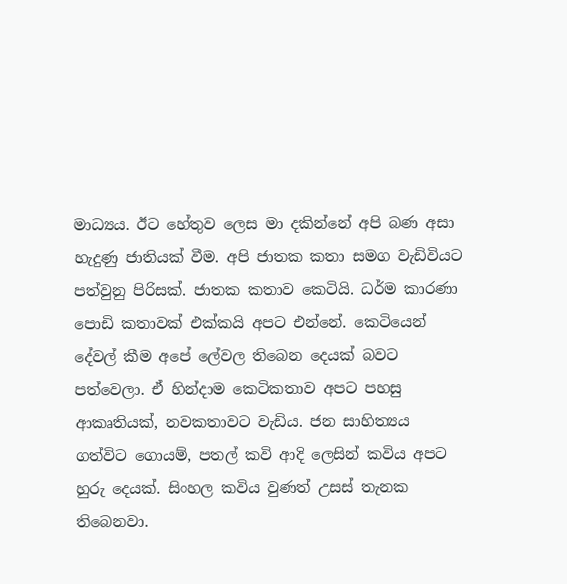මාධ්‍යය. ඊට හේතුව ලෙස මා දකින්නේ අපි බණ අසා හැදුණු ජාතියක්‌ වීම. අපි ජාතක කතා සමග වැඩිවියට පත්වුනු පිරිසක්‌. ජාතක කතාව කෙටියි. ධර්ම කාරණා පොඩි කතාවක්‌ එක්‌කයි අපට එන්නේ. කෙටියෙන් දේවල් කීම අපේ ලේවල තිබෙන දෙයක්‌ බවට පත්වෙලා. ඒ හින්දාම කෙටිකතාව අපට පහසු ආකෘතියක්‌, නවකතාවට වැඩිය. ජන සාහිත්‍යය ගත්විට ගොයම්, පතල් කවි ආදි ලෙසින් කවිය අපට හුරු දෙයක්‌. සිංහල කවිය වුණත් උසස්‌ තැනක තිබෙනවා.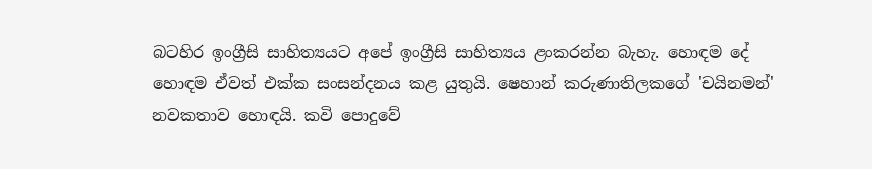බටහිර ඉංග්‍රීසි සාහිත්‍යයට අපේ ඉංග්‍රීසි සාහිත්‍යය ළංකරන්න බැහැ. හොඳම දේ හොඳම ඒවත් එක්‌ක සංසන්දනය කළ යුතුයි. ෂෙහාන් කරුණාතිලකගේ 'චයිනමන්' නවකතාව හොඳයි. කවි පොදුවේ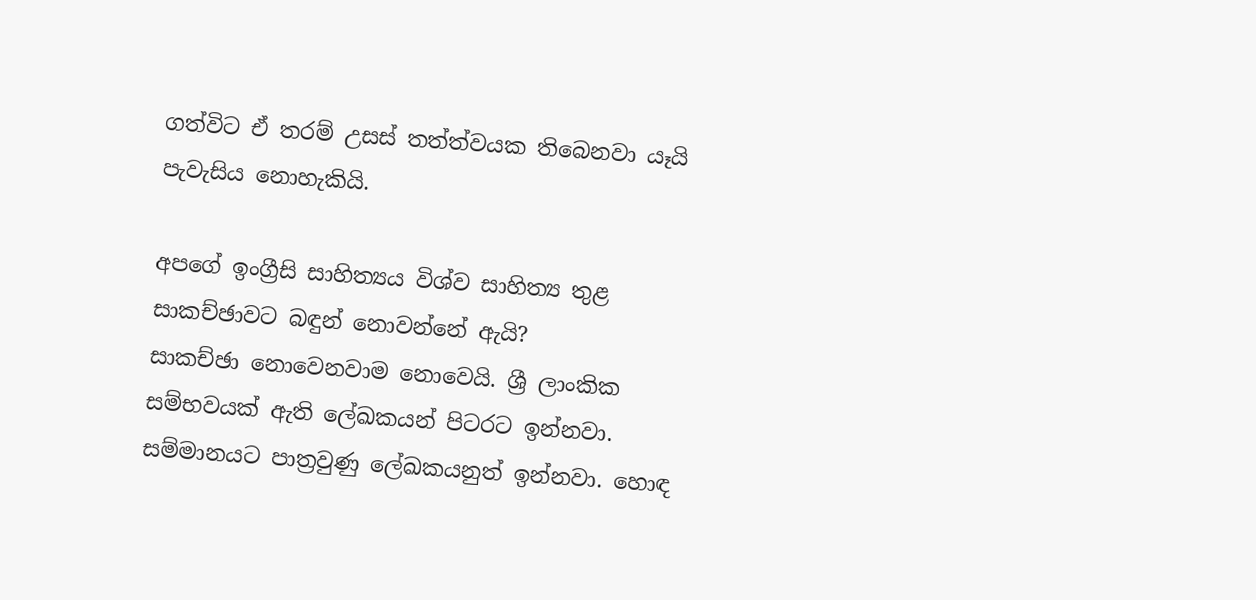ගත්විට ඒ තරම් උසස්‌ තත්ත්වයක තිබෙනවා යෑයි පැවැසිය නොහැකියි.

අපගේ ඉංග්‍රීසි සාහිත්‍යය විශ්ව සාහිත්‍ය තුළ සාකච්ඡාවට බඳුන් නොවන්නේ ඇයි?
සාකච්ඡා නොවෙනවාම නොවෙයි. ශ්‍රී ලාංකික සම්භවයක්‌ ඇති ලේඛකයන් පිටරට ඉන්නවා. සම්මානයට පාත්‍රවුණු ලේඛකයනුත් ඉන්නවා. හොඳ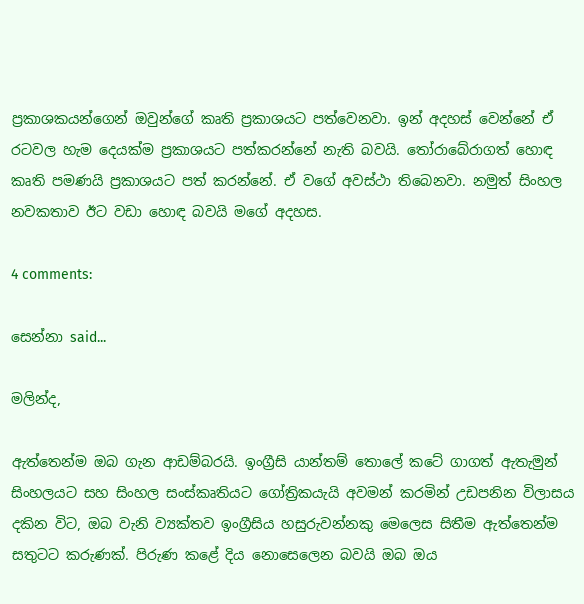ප්‍රකාශකයන්ගෙන් ඔවුන්ගේ කෘති ප්‍රකාශයට පත්වෙනවා. ඉන් අදහස්‌ වෙන්නේ ඒ රටවල හැම දෙයක්‌ම ප්‍රකාශයට පත්කරන්නේ නැති බවයි. තෝරාබේරාගත් හොඳ කෘති පමණයි ප්‍රකාශයට පත් කරන්නේ. ඒ වගේ අවස්‌ථා තිබෙනවා. නමුත් සිංහල නවකතාව ඊට වඩා හොඳ බවයි මගේ අදහස.

4 comments:

සෙන්නා said...

මලින්ද,

ඇත්තෙන්ම ඔබ ගැන ආඩම්බරයි. ඉංග්‍රීසි යාන්තම් තොලේ කටේ ගාගත් ඇතැමුන් සිංහලයට සහ සිංහල සංස්කෘතියට ගෝත්‍රිකයැයි අවමන් කරමින් උඩපනින විලාසය දකින විට, ඔබ වැනි ව්‍යක්තව ඉංග්‍රීසිය හසුරුවන්නකු මෙලෙස සිතීම ඇත්තෙන්ම සතුටට කරුණක්. පිරුණ කළේ දිය නොසෙලෙන බවයි ඔබ ඔය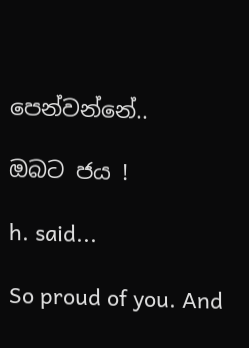පෙන්වන්නේ..

ඔබට ජය !

h. said...

So proud of you. And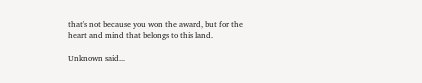that's not because you won the award, but for the heart and mind that belongs to this land.

Unknown said...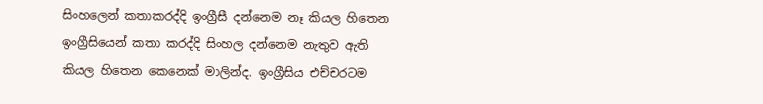සිංහලෙන් කතාකරද්දි ඉංග්‍රීසී දන්නෙම නෑ කියල හිතෙන ඉංග්‍රීසියෙන් කතා කරද්දි සිංහල දන්නෙම නැතුව ඇති කියල හිතෙන කෙනෙක් මාලින්ද. ඉංග්‍රීසිය එච්චරටම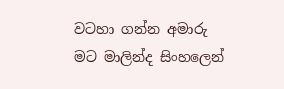වටහා ගන්න අමාරු මට මාලින්ද සිංහලෙන්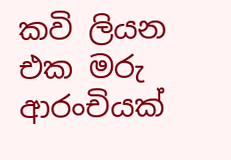කවි ලියන එක මරු ආරංචියක්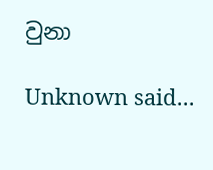වුනා

Unknown said...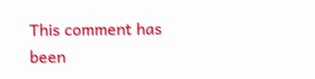This comment has been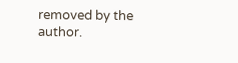removed by the author.